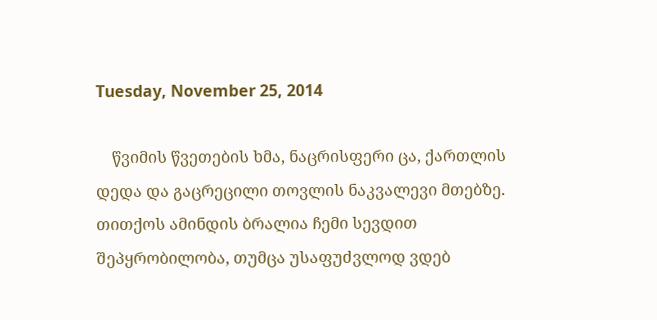Tuesday, November 25, 2014

    წვიმის წვეთების ხმა, ნაცრისფერი ცა, ქართლის დედა და გაცრეცილი თოვლის ნაკვალევი მთებზე.
თითქოს ამინდის ბრალია ჩემი სევდით შეპყრობილობა, თუმცა უსაფუძვლოდ ვდებ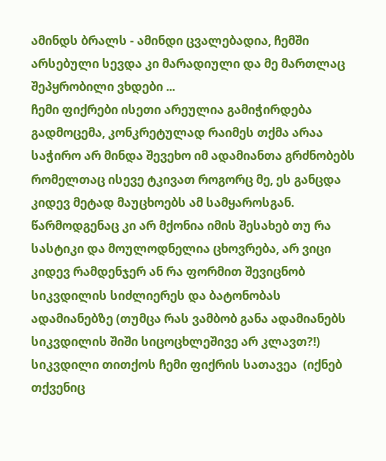ამინდს ბრალს - ამინდი ცვალებადია, ჩემში არსებული სევდა კი მარადიული და მე მართლაც შეპყრობილი ვხდები ...
ჩემი ფიქრები ისეთი არეულია გამიჭირდება გადმოცემა, კონკრეტულად რაიმეს თქმა არაა საჭირო არ მინდა შევეხო იმ ადამიანთა გრძნობებს რომელთაც ისევე ტკივათ როგორც მე, ეს განცდა კიდევ მეტად მაუცხოებს ამ სამყაროსგან. წარმოდგენაც კი არ მქონია იმის შესახებ თუ რა სასტიკი და მოულოდნელია ცხოვრება, არ ვიცი კიდევ რამდენჯერ ან რა ფორმით შევიცნობ სიკვდილის სიძლიერეს და ბატონობას ადამიანებზე (თუმცა რას ვამბობ განა ადამიანებს სიკვდილის შიში სიცოცხლეშივე არ კლავთ?!)
სიკვდილი თითქოს ჩემი ფიქრის სათავეა  (იქნებ თქვენიც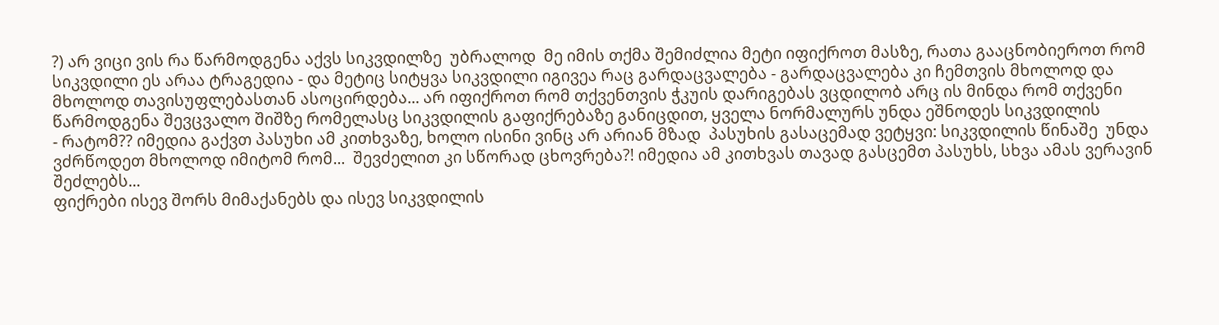?) არ ვიცი ვის რა წარმოდგენა აქვს სიკვდილზე  უბრალოდ  მე იმის თქმა შემიძლია მეტი იფიქროთ მასზე, რათა გააცნობიეროთ რომ სიკვდილი ეს არაა ტრაგედია - და მეტიც სიტყვა სიკვდილი იგივეა რაც გარდაცვალება - გარდაცვალება კი ჩემთვის მხოლოდ და მხოლოდ თავისუფლებასთან ასოცირდება... არ იფიქროთ რომ თქვენთვის ჭკუის დარიგებას ვცდილობ არც ის მინდა რომ თქვენი წარმოდგენა შევცვალო შიშზე რომელასც სიკვდილის გაფიქრებაზე განიცდით, ყველა ნორმალურს უნდა ეშნოდეს სიკვდილის
- რატომ?? იმედია გაქვთ პასუხი ამ კითხვაზე, ხოლო ისინი ვინც არ არიან მზად  პასუხის გასაცემად ვეტყვი: სიკვდილის წინაშე  უნდა ვძრწოდეთ მხოლოდ იმიტომ რომ...  შევძელით კი სწორად ცხოვრება?! იმედია ამ კითხვას თავად გასცემთ პასუხს, სხვა ამას ვერავინ შეძლებს...
ფიქრები ისევ შორს მიმაქანებს და ისევ სიკვდილის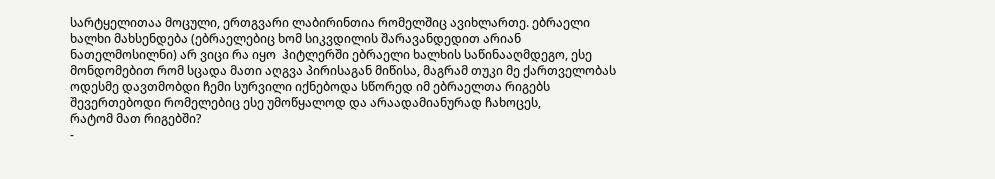სარტყელითაა მოცული, ერთგვარი ლაბირინთია რომელშიც ავიხლართე. ებრაელი ხალხი მახსენდება (ებრაელებიც ხომ სიკვდილის შარავანდედით არიან ნათელმოსილნი) არ ვიცი რა იყო  ჰიტლერში ებრაელი ხალხის საწინააღმდეგო, ესე მონდომებით რომ სცადა მათი აღგვა პირისაგან მიწისა, მაგრამ თუკი მე ქართველობას ოდესმე დავთმობდი ჩემი სურვილი იქნებოდა სწორედ იმ ებრაელთა რიგებს შევერთებოდი რომელებიც ესე უმოწყალოდ და არაადამიანურად ჩახოცეს,
რატომ მათ რიგებში?
-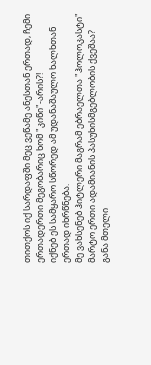თითქოს იქ სარდაფში მეც ვეწამე ანესთან ერთად, ჩემი ერთადერთი მეგობარიც ხომ "კიწი"-არის?!
იქნებ ეს სამყარო სწორედ ამ უდანაშაულო ხალხთან ერთად იხრწნება.
მე ვახსენებ ჰიტლერი მაგრამ ებრაელთა "ჰოლოკასტი" მარტო ერთი ადამიანის პასუხისმგებლობის ქვეშაა? განა მთელი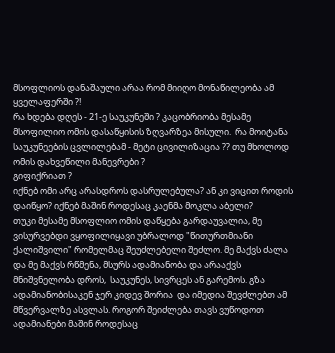მსოფლიოს დანაშაული არაა რომ მიიღო მონაწილეობა ამ ყველაფერში ?!
რა ხდება დღეს - 21-ე საუკუნეში ? კაცობრიობა მესამე მსოფილიო ომის დასაწყისის ზღვარზეა მისული.  რა მოიტანა საუკუნეების ცვლილებამ - მეტი ცივილიზაცია ?? თუ მხოლოდ ომის დახვეწილი მანევრები ?
გიფიქრიათ ?
იქნებ ომი არც არასდროს დასრულებულა? ან კი ვიცით როდის დაიწყო? იქნებ მაშინ როდესაც კაენმა მოკლა აბელი?
თუკი მესამე მსოფლიო ომის დაწყება გარდაუვალია, მე ვისურვებდი ვყოფილიყავი უბრალოდ "წითურთმიანი ქალიშვილი" რომელმაც შეუძლებელი შეძლო. მე მაქვს ძალა და მე მაქვს რწმენა, მსურს ადამიანობა და არააქვს მნიშვნელობა დროს,  საუკუნეს, სივრცეს ან გარემოს. გზა ადამიანობისაკენ ჯერ კიდევ შორია  და იმედია შევძლებთ ამ მწვერვალზე ასვლას. როგორ შეიძლება თავს ვუწოდოთ ადამიანები მაშინ როდესაც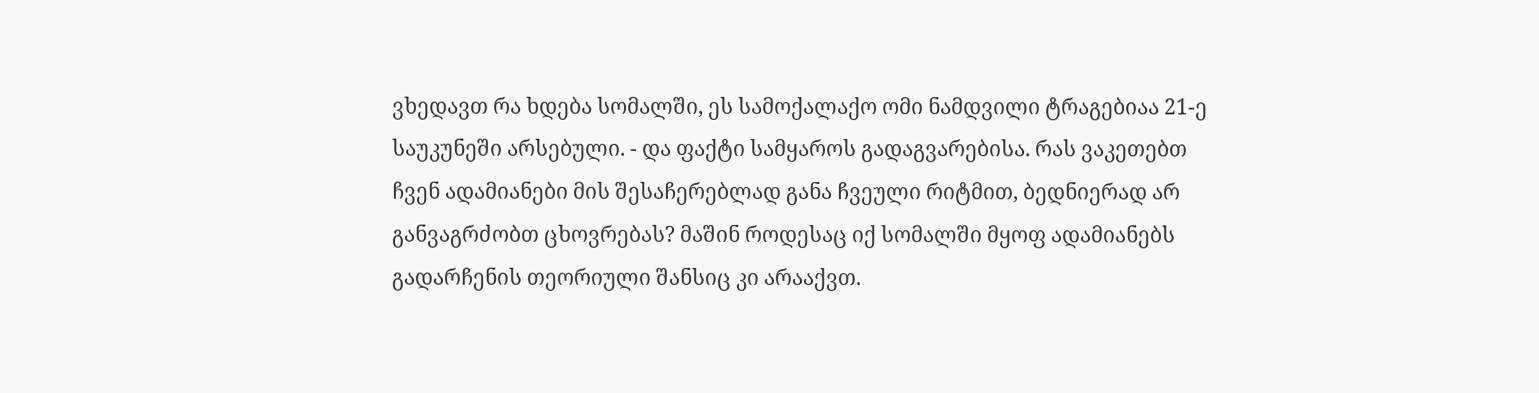ვხედავთ რა ხდება სომალში, ეს სამოქალაქო ომი ნამდვილი ტრაგებიაა 21-ე საუკუნეში არსებული. - და ფაქტი სამყაროს გადაგვარებისა. რას ვაკეთებთ ჩვენ ადამიანები მის შესაჩერებლად განა ჩვეული რიტმით, ბედნიერად არ განვაგრძობთ ცხოვრებას? მაშინ როდესაც იქ სომალში მყოფ ადამიანებს გადარჩენის თეორიული შანსიც კი არააქვთ.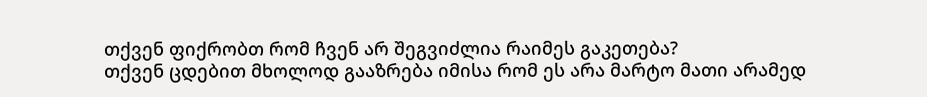თქვენ ფიქრობთ რომ ჩვენ არ შეგვიძლია რაიმეს გაკეთება?
თქვენ ცდებით მხოლოდ გააზრება იმისა რომ ეს არა მარტო მათი არამედ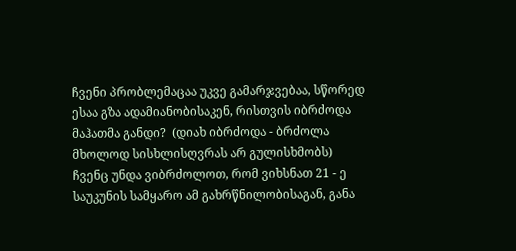ჩვენი პრობლემაცაა უკვე გამარჯვებაა, სწორედ ესაა გზა ადამიანობისაკენ, რისთვის იბრძოდა მაჰათმა განდი?  (დიახ იბრძოდა - ბრძოლა მხოლოდ სისხლისღვრას არ გულისხმობს)
ჩვენც უნდა ვიბრძოლოთ, რომ ვიხსნათ 21 - ე საუკუნის სამყარო ამ გახრწნილობისაგან, განა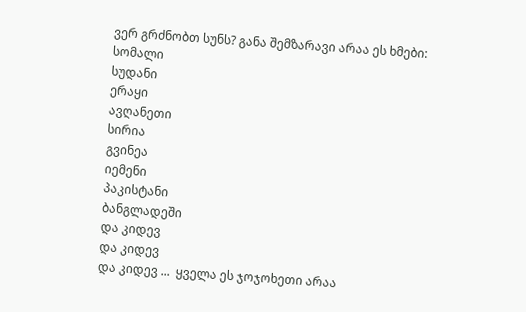ვერ გრძნობთ სუნს? განა შემზარავი არაა ეს ხმები:
სომალი
სუდანი
ერაყი
ავღანეთი
სირია
გვინეა
იემენი
პაკისტანი
ბანგლადეში
და კიდევ
და კიდევ
და კიდევ ...  ყველა ეს ჯოჯოხეთი არაა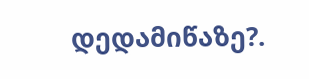დედამიწაზე?.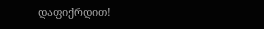დაფიქრდით!